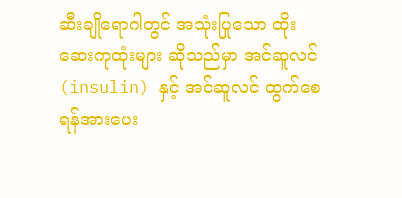ဆီးချိုရောဂါတွင် အသုံးပြုသော ထိုးဆေးကုထုံးများ ဆိုသည်မှာ အင်ဆူလင် (insulin) နှင့် အင်ဆူလင် ထွက်စေရန်အားပေး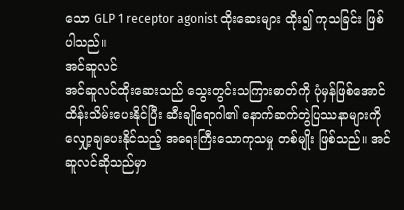သော GLP 1 receptor agonist ထိုးဆေးများ ထိုး၍ ကုသခြင်း ဖြစ်ပါသည်။
အင်ဆူလင်
အင်ဆူလင်ထိုးဆေးသည် သွေးတွင်းသကြားဓာတ်ကို ပုံမှန်ဖြစ်အောင် ထိန်းသိမ်းပေးနိုင်ပြီး ဆီးချိုရောဂါ၏ နောက်ဆက်တွဲပြဿနာများကို လျှော့ချပေးနိုင်သည့် အရေးကြီးသောကုသမှု တစ်မျိုး ဖြစ်သည်။ အင်ဆူလင်ဆိုသည်မှာ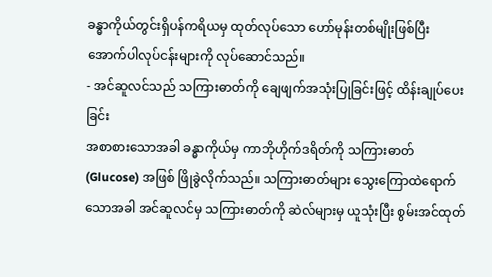ခန္ဓာကိုယ်တွင်းရှိပန်ကရိယမှ ထုတ်လုပ်သော ဟော်မုန်းတစ်မျိုးဖြစ်ပြီး အောက်ပါလုပ်ငန်းများကို လုပ်ဆောင်သည်။
- အင်ဆူလင်သည် သကြားဓာတ်ကို ချေဖျက်အသုံးပြုခြင်းဖြင့် ထိန်းချုပ်ပေးခြင်း
အစာစားသောအခါ ခန္ဓာကိုယ်မှ ကာဘိုဟိုက်ဒရိတ်ကို သကြားဓာတ် (Glucose) အဖြစ် ဖြိုခွဲလိုက်သည်။ သကြားဓာတ်များ သွေးကြောထဲရောက်သောအခါ အင်ဆူလင်မှ သကြားဓာတ်ကို ဆဲလ်များမှ ယူသုံးပြီး စွမ်းအင်ထုတ်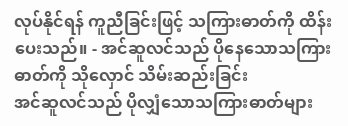လုပ်နိုင်ရန် ကူညီခြင်းဖြင့် သကြားဓာတ်ကို ထိန်းပေးသည်။ - အင်ဆူလင်သည် ပိုနေသောသကြားဓာတ်ကို သိုလှောင် သိမ်းဆည်းခြင်း
အင်ဆူလင်သည် ပိုလျှံသောသကြားဓာတ်များ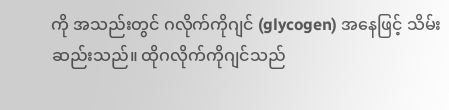ကို အသည်းတွင် ဂလိုက်ကိုဂျင် (glycogen) အနေဖြင့် သိမ်းဆည်းသည်။ ထိုဂလိုက်ကိုဂျင်သည်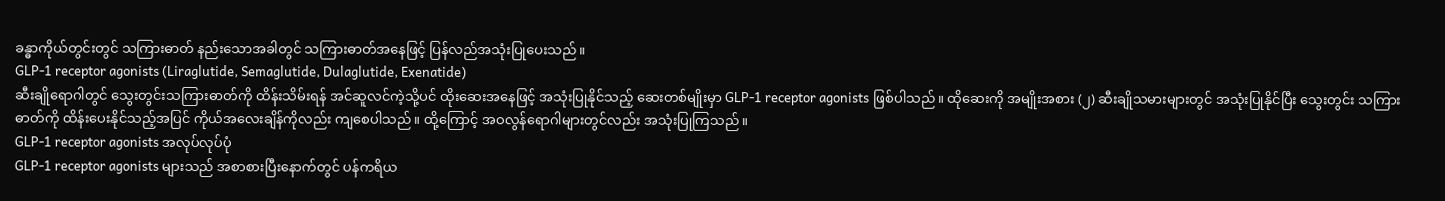ခန္ဓာကိုယ်တွင်းတွင် သကြားဓာတ် နည်းသောအခါတွင် သကြားဓာတ်အနေဖြင့် ပြန်လည်အသုံးပြုပေးသည်။
GLP-1 receptor agonists (Liraglutide, Semaglutide, Dulaglutide, Exenatide)
ဆီးချိုရောဂါတွင် သွေးတွင်းသကြားဓာတ်ကို ထိန်းသိမ်းရန် အင်ဆူလင်ကဲ့သို့ပင် ထိုးဆေးအနေဖြင့် အသုံးပြုနိုင်သည့် ဆေးတစ်မျိုးမှာ GLP-1 receptor agonists ဖြစ်ပါသည်။ ထိုဆေးကို အမျိုးအစား (၂) ဆီးချိုသမားများတွင် အသုံးပြုနိုင်ပြီး သွေးတွင်း သကြားဓာတ်ကို ထိန်းပေးနိုင်သည့်အပြင် ကိုယ်အလေးချိန်ကိုလည်း ကျစေပါသည်။ ထို့ကြောင့် အဝလွန်ရောဂါများတွင်လည်း အသုံးပြုကြသည်။
GLP-1 receptor agonists အလုပ်လုပ်ပုံ
GLP-1 receptor agonists များသည် အစာစားပြီးနောက်တွင် ပန်ကရိယ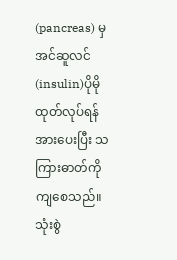(pancreas) မှ အင်ဆူလင် (insulin)ပိုမိုထုတ်လုပ်ရန် အားပေးပြီး သကြားဓာတ်ကို ကျစေသည်။
သုံးစွဲ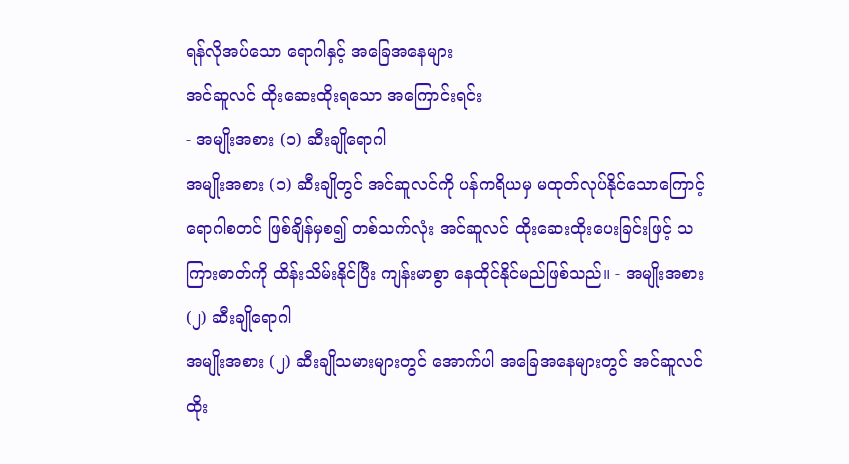ရန်လိုအပ်သော ရောဂါနှင့် အခြေအနေများ
အင်ဆူလင် ထိုးဆေးထိုးရသော အကြောင်းရင်း
- အမျိုးအစား (၁) ဆီးချိုရောဂါ
အမျိုးအစား (၁) ဆီးချိုတွင် အင်ဆူလင်ကို ပန်ကရိယမှ မထုတ်လုပ်နိုင်သောကြောင့် ရောဂါစတင် ဖြစ်ချိန်မှစ၍ တစ်သက်လုံး အင်ဆူလင် ထိုးဆေးထိုးပေးခြင်းဖြင့် သကြားဓာတ်ကို ထိန်းသိမ်းနိုင်ပြီး ကျန်းမာစွာ နေထိုင်နိုင်မည်ဖြစ်သည်။ - အမျိုးအစား (၂) ဆီးချိုရောဂါ
အမျိုးအစား (၂) ဆီးချိုသမားများတွင် အောက်ပါ အခြေအနေများတွင် အင်ဆူလင်ထိုး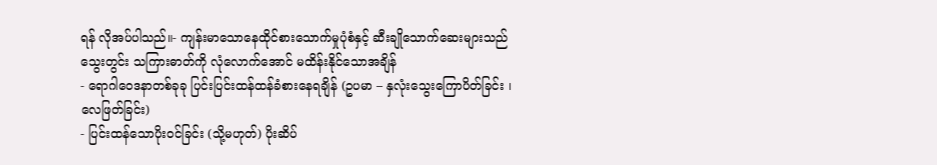ရန် လိုအပ်ပါသည်။- ကျန်းမာသောနေထိုင်စားသောက်မှုပုံစံနှင့် ဆီးချိုသောက်ဆေးများသည် သွေးတွင်း သကြားဓာတ်ကို လုံလောက်အောင် မထိန်းနိုင်သောအချိန်
- ရောဂါဝေဒနာတစ်ခုခု ပြင်းပြင်းထန်ထန်ခံစားနေရချိန် (ဥပမာ – နှလုံးသွေးကြောပိတ်ခြင်း ၊ လေဖြတ်ခြင်း)
- ပြင်းထန်သောပိုးဝင်ခြင်း (သို့မဟုတ်) ပိုးဆိပ်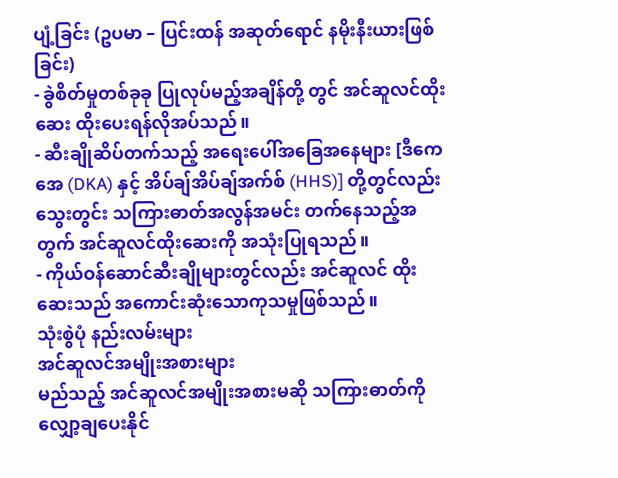ပျံ့ခြင်း (ဥပမာ – ပြင်းထန် အဆုတ်ရောင် နမိုးနီးယားဖြစ်ခြင်း)
- ခွဲစိတ်မှုတစ်ခုခု ပြုလုပ်မည့်အချိန်တို့ တွင် အင်ဆူလင်ထိုးဆေး ထိုးပေးရန်လိုအပ်သည်။
- ဆီးချိုဆိပ်တက်သည့် အရေးပေါ်အခြေအနေများ [ဒီကေအေ (DKA) နှင့် အိပ်ချ်အိပ်ချ်အက်စ် (HHS)] တို့တွင်လည်း သွေးတွင်း သကြားဓာတ်အလွန်အမင်း တက်နေသည့်အတွက် အင်ဆူလင်ထိုးဆေးကို အသုံးပြုရသည်။
- ကိုယ်ဝန်ဆောင်ဆီးချိုများတွင်လည်း အင်ဆူလင် ထိုးဆေးသည် အကောင်းဆုံးသောကုသမှုဖြစ်သည်။
သုံးစွဲပုံ နည်းလမ်းများ
အင်ဆူလင်အမျိုးအစားများ
မည်သည့် အင်ဆူလင်အမျိုးအစားမဆို သကြားဓာတ်ကိုလျှော့ချပေးနိုင်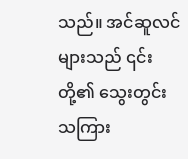သည်။ အင်ဆူလင်များသည် ၎င်းတို့၏ သွေးတွင်းသကြား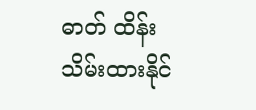ဓာတ် ထိန်းသိမ်းထားနိုင်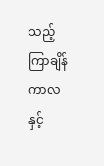သည့် ကြာချိန်ကာလနှင့်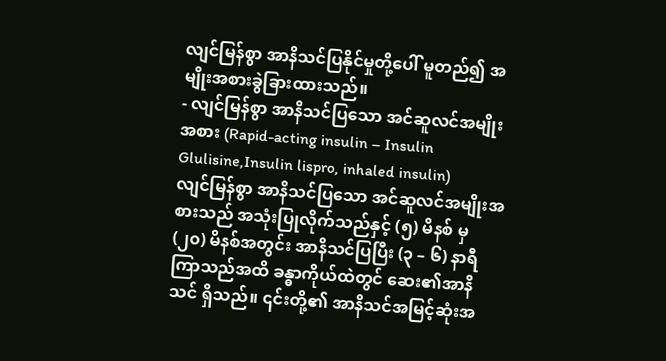လျင်မြန်စွာ အာနိသင်ပြနိုင်မှုတို့ပေါ် မူတည်၍ အမျိုးအစားခွဲခြားထားသည်။
- လျင်မြန်စွာ အာနိသင်ပြသော အင်ဆူလင်အမျိုးအစား (Rapid-acting insulin – Insulin Glulisine,Insulin lispro, inhaled insulin)
လျင်မြန်စွာ အာနိသင်ပြသော အင်ဆူလင်အမျိုးအစားသည် အသုံးပြုလိုက်သည်နှင့် (၅) မိနစ် မှ (၂၀) မိနစ်အတွင်း အာနိသင်ပြပြီး (၃ – ၆) နာရီကြာသည်အထိ ခန္ဓာကိုယ်ထဲတွင် ဆေး၏အာနိသင် ရှိသည်။ ၎င်းတို့၏ အာနိသင်အမြင့်ဆုံးအ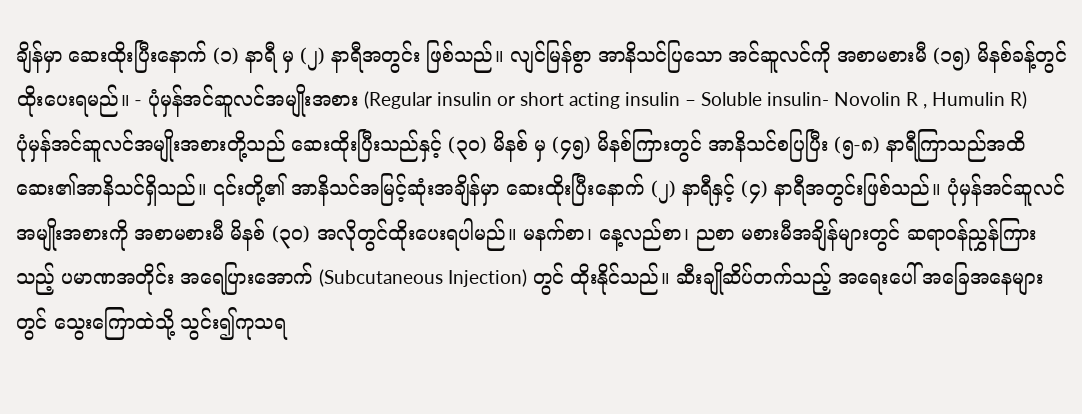ချိန်မှာ ဆေးထိုးပြီးနောက် (၁) နာရီ မှ (၂) နာရီအတွင်း ဖြစ်သည်။ လျင်မြန်စွာ အာနိသင်ပြသော အင်ဆူလင်ကို အစာမစားမီ (၁၅) မိနစ်ခန့်တွင် ထိုးပေးရမည်။ - ပုံမှန်အင်ဆူလင်အမျိုးအစား (Regular insulin or short acting insulin – Soluble insulin- Novolin R , Humulin R)
ပုံမှန်အင်ဆူလင်အမျိုးအစားတို့သည် ဆေးထိုးပြီးသည်နှင့် (၃၀) မိနစ် မှ (၄၅) မိနစ်ကြားတွင် အာနိသင်စပြပြီး (၅-၈) နာရီကြာသည်အထိ ဆေး၏အာနိသင်ရှိသည်။ ၎င်းတို့၏ အာနိသင်အမြင့်ဆုံးအချိန်မှာ ဆေးထိုးပြီးနောက် (၂) နာရီနှင့် (၄) နာရီအတွင်းဖြစ်သည်။ ပုံမှန်အင်ဆူလင်အမျိုးအစားကို အစာမစားမီ မိနစ် (၃၀) အလိုတွင်ထိုးပေးရပါမည်။ မနက်စာ၊ နေ့လည်စာ၊ ညစာ မစားမီအချိန်များတွင် ဆရာဝန်ညွှန်ကြားသည့် ပမာဏအတိုင်း အရေပြားအောက် (Subcutaneous Injection) တွင် ထိုးနိုင်သည်။ ဆီးချိုဆိပ်တက်သည့် အရေးပေါ် အခြေအနေများတွင် သွေးကြောထဲသို့ သွင်း၍ကုသရ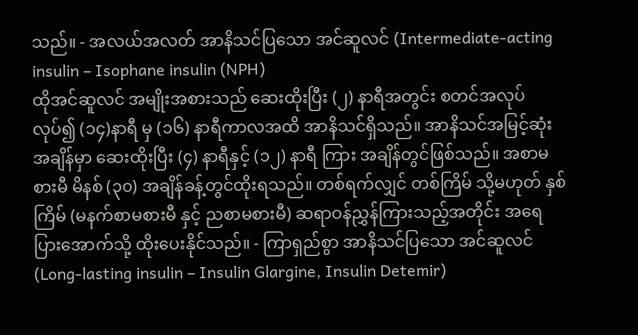သည်။ - အလယ်အလတ် အာနိသင်ပြသော အင်ဆူလင် (Intermediate-acting insulin – Isophane insulin (NPH)
ထိုအင်ဆူလင် အမျိုးအစားသည် ဆေးထိုးပြီး (၂) နာရီအတွင်း စတင်အလုပ်လုပ်၍ (၁၄)နာရီ မှ (၁၆) နာရီကာလအထိ အာနိသင်ရှိသည်။ အာနိသင်အမြင့်ဆုံးအချိန်မှာ ဆေးထိုးပြီး (၄) နာရီနှင့် (၁၂) နာရီ ကြား အချိန်တွင်ဖြစ်သည်။ အစာမစားမီ မိနစ် (၃၀) အချိန်ခန့်တွင်ထိုးရသည်။ တစ်ရက်လျှင် တစ်ကြိမ် သို့မဟုတ် နှစ်ကြိမ် (မနက်စာမစားမီ နှင့် ညစာမစားမီ) ဆရာဝန်ညွှန်ကြားသည့်အတိုင်း အရေပြားအောက်သို့ ထိုးပေးနိုင်သည်။ - ကြာရှည်စွာ အာနိသင်ပြသော အင်ဆူလင် (Long-lasting insulin – Insulin Glargine, Insulin Detemir)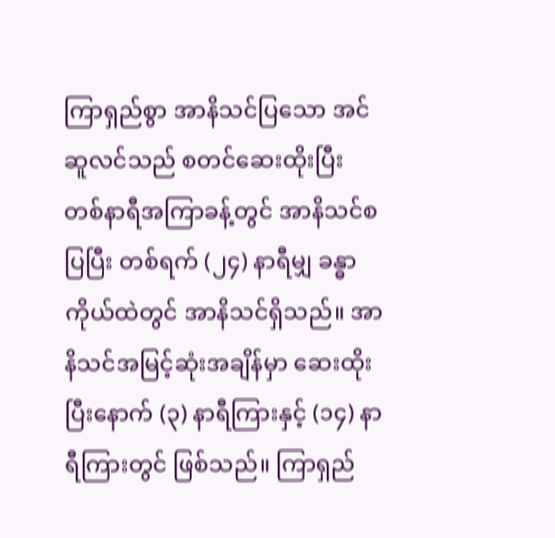ကြာရှည်စွာ အာနိသင်ပြသော အင်ဆူလင်သည် စတင်ဆေးထိုးပြီး တစ်နာရီအကြာခန့်တွင် အာနိသင်စပြပြီး တစ်ရက် (၂၄) နာရီမျှ ခန္ဓာကိုယ်ထဲတွင် အာနိသင်ရှိသည်။ အာနိသင်အမြင့်ဆုံးအချိန်မှာ ဆေးထိုးပြီးနောက် (၃) နာရီကြားနှင့် (၁၄) နာရီကြားတွင် ဖြစ်သည်။ ကြာရှည်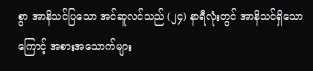စွာ အာနိသင်ပြသော အင်ဆူလင်သည် (၂၄) နာရီလုံးတွင် အာနိသင်ရှိသောကြောင့် အစားအသောက်များ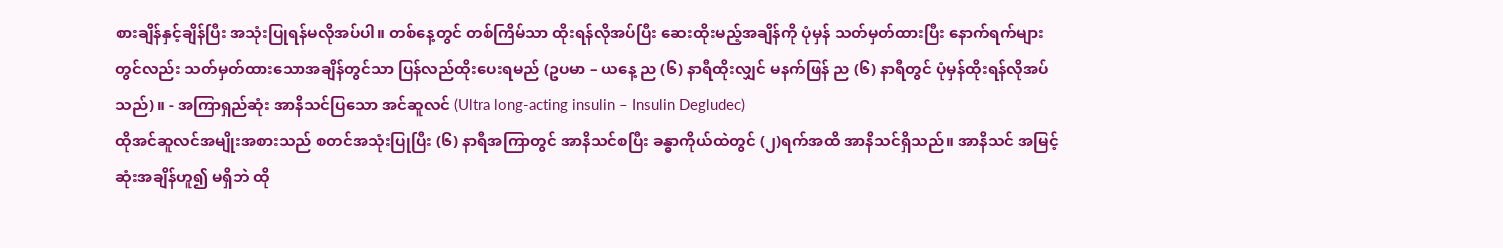စားချိန်နှင့်ချိန်ပြီး အသုံးပြုရန်မလိုအပ်ပါ။ တစ်နေ့တွင် တစ်ကြိမ်သာ ထိုးရန်လိုအပ်ပြီး ဆေးထိုးမည့်အချိန်ကို ပုံမှန် သတ်မှတ်ထားပြီး နောက်ရက်များတွင်လည်း သတ်မှတ်ထားသောအချိန်တွင်သာ ပြန်လည်ထိုးပေးရမည် (ဥပမာ – ယနေ့ ည (၆) နာရီထိုးလျှင် မနက်ဖြန် ည (၆) နာရီတွင် ပုံမှန်ထိုးရန်လိုအပ်သည်)။ - အကြာရှည်ဆုံး အာနိသင်ပြသော အင်ဆူလင် (Ultra long-acting insulin – Insulin Degludec)
ထိုအင်ဆူလင်အမျိုးအစားသည် စတင်အသုံးပြုပြီး (၆) နာရီအကြာတွင် အာနိသင်စပြီး ခန္ဓာကိုယ်ထဲတွင် (၂)ရက်အထိ အာနိသင်ရှိသည်။ အာနိသင် အမြင့်ဆုံးအချိန်ဟူ၍ မရှိဘဲ ထို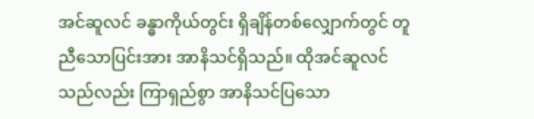အင်ဆူလင် ခန္ဓာကိုယ်တွင်း ရှိချိန်တစ်လျှောက်တွင် တူညီသောပြင်းအား အာနိသင်ရှိသည်။ ထိုအင်ဆူလင်သည်လည်း ကြာရှည်စွာ အာနိသင်ပြသော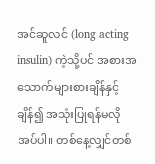အင်ဆူလင် (long acting insulin) ကဲ့သို့ပင် အစားအသောက်များစားချိန်နှင့် ချိန်၍ အသုံးပြုရန်မလိုအပ်ပါ။ တစ်နေ့လျှင်တစ်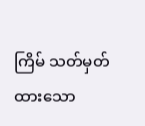ကြိမ် သတ်မှတ်ထားသော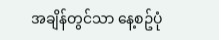အချိန်တွင်သာ နေ့စဥ်ပုံ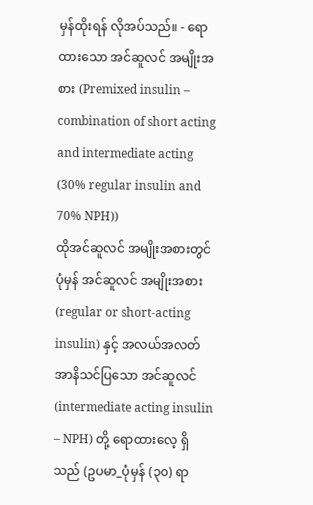မှန်ထိုးရန် လိုအပ်သည်။ - ရောထားသော အင်ဆူလင် အမျိုးအစား (Premixed insulin – combination of short acting and intermediate acting (30% regular insulin and 70% NPH))
ထိုအင်ဆူလင် အမျိုးအစားတွင် ပုံမှန် အင်ဆူလင် အမျိုးအစား (regular or short-acting insulin) နှင့် အလယ်အလတ်အာနိသင်ပြသော အင်ဆူလင် (intermediate acting insulin – NPH) တို့ ရောထားလေ့ ရှိသည် (ဥပမာ_ပုံမှန် (၃၀) ရာ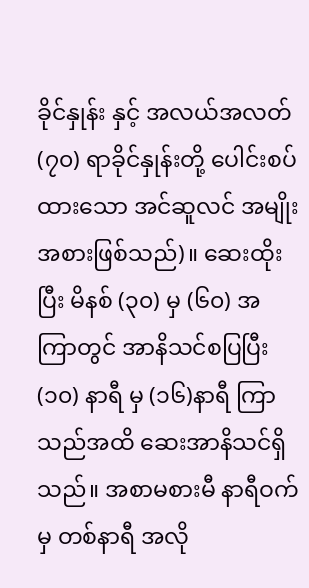ခိုင်နှုန်း နှင့် အလယ်အလတ် (၇၀) ရာခိုင်နှုန်းတို့ ပေါင်းစပ်ထားသော အင်ဆူလင် အမျိုးအစားဖြစ်သည်)။ ဆေးထိုးပြီး မိနစ် (၃၀) မှ (၆၀) အကြာတွင် အာနိသင်စပြပြီး (၁၀) နာရီ မှ (၁၆)နာရီ ကြာသည်အထိ ဆေးအာနိသင်ရှိသည်။ အစာမစားမီ နာရီဝက် မှ တစ်နာရီ အလို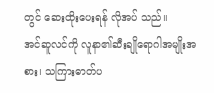တွင် ဆေးထိုးပေးရန် လိုအပ် သည်။
အင်ဆူလင်ကို လူနာ၏ဆီးချိုရောဂါအမျိုးအစား၊ သကြားဓာတ်ပ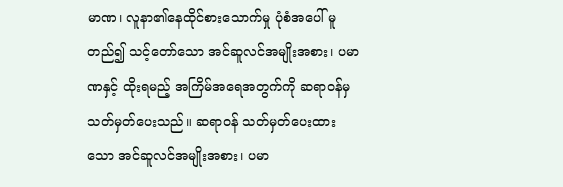မာဏ၊ လူနာ၏နေထိုင်စားသောက်မှု ပုံစံအပေါ် မူတည်၍ သင့်တော်သော အင်ဆူလင်အမျိုးအစား၊ ပမာဏနှင့် ထိုးရမည့် အကြိမ်အရေအတွက်ကို ဆရာဝန်မှ သတ်မှတ်ပေးသည်။ ဆရာဝန် သတ်မှတ်ပေးထားသော အင်ဆူလင်အမျိုးအစား၊ ပမာ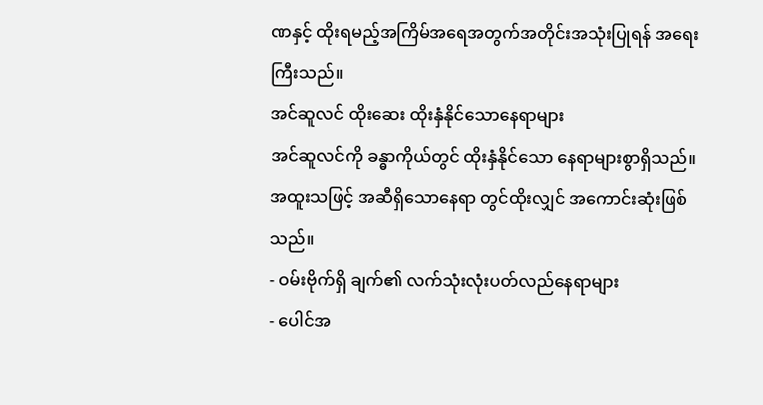ဏနှင့် ထိုးရမည့်အကြိမ်အရေအတွက်အတိုင်းအသုံးပြုရန် အရေးကြီးသည်။
အင်ဆူလင် ထိုးဆေး ထိုးနှံနိုင်သောနေရာများ
အင်ဆူလင်ကို ခန္ဓာကိုယ်တွင် ထိုးနှံနိုင်သော နေရာများစွာရှိသည်။ အထူးသဖြင့် အဆီရှိသောနေရာ တွင်ထိုးလျှင် အကောင်းဆုံးဖြစ်သည်။
- ဝမ်းဗိုက်ရှိ ချက်၏ လက်သုံးလုံးပတ်လည်နေရာများ
- ပေါင်အ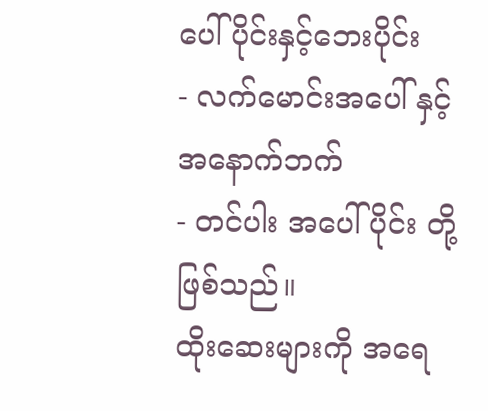ပေါ်ပိုင်းနှင့်ဘေးပိုင်း
- လက်မောင်းအပေါ် နှင့် အနောက်ဘက်
- တင်ပါး အပေါ်ပိုင်း တို့ဖြစ်သည်။
ထိုးဆေးများကို အရေ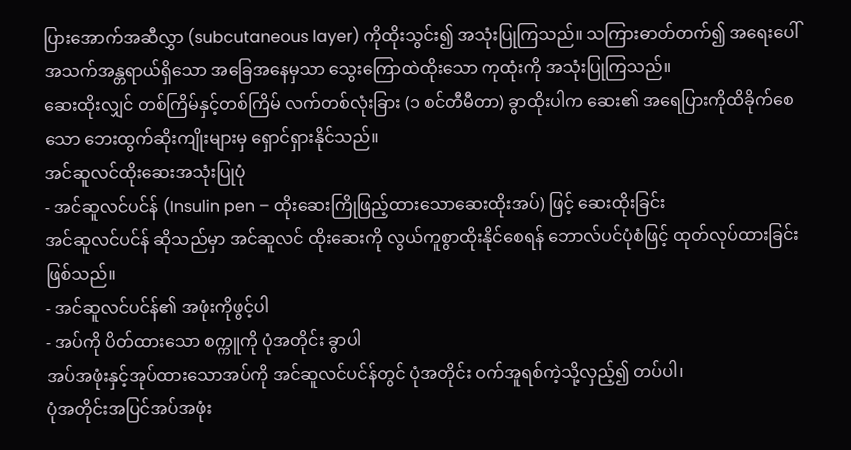ပြားအောက်အဆီလွှာ (subcutaneous layer) ကိုထိုးသွင်း၍ အသုံးပြုကြသည်။ သကြားဓာတ်တက်၍ အရေးပေါ် အသက်အန္တရာယ်ရှိသော အခြေအနေမှသာ သွေးကြောထဲထိုးသော ကုထုံးကို အသုံးပြုကြသည်။
ဆေးထိုးလျှင် တစ်ကြိမ်နှင့်တစ်ကြိမ် လက်တစ်လုံးခြား (၁ စင်တီမီတာ) ခွာထိုးပါက ဆေး၏ အရေပြားကိုထိခိုက်စေသော ဘေးထွက်ဆိုးကျိုးများမှ ရှောင်ရှားနိုင်သည်။
အင်ဆူလင်ထိုးဆေးအသုံးပြုပုံ
- အင်ဆူလင်ပင်န် (Insulin pen – ထိုးဆေးကြိုဖြည့်ထားသောဆေးထိုးအပ်) ဖြင့် ဆေးထိုးခြင်း
အင်ဆူလင်ပင်န် ဆိုသည်မှာ အင်ဆူလင် ထိုးဆေးကို လွယ်ကူစွာထိုးနိုင်စေရန် ဘောလ်ပင်ပုံစံဖြင့် ထုတ်လုပ်ထားခြင်းဖြစ်သည်။
- အင်ဆူလင်ပင်န်၏ အဖုံးကိုဖွင့်ပါ
- အပ်ကို ပိတ်ထားသော စက္ကူကို ပုံအတိုင်း ခွာပါ
အပ်အဖုံးနှင့်အုပ်ထားသောအပ်ကို အင်ဆူလင်ပင်န်တွင် ပုံအတိုင်း ဝက်အူရစ်ကဲ့သို့လှည့်၍ တပ်ပါ၊
ပုံအတိုင်းအပြင်အပ်အဖုံး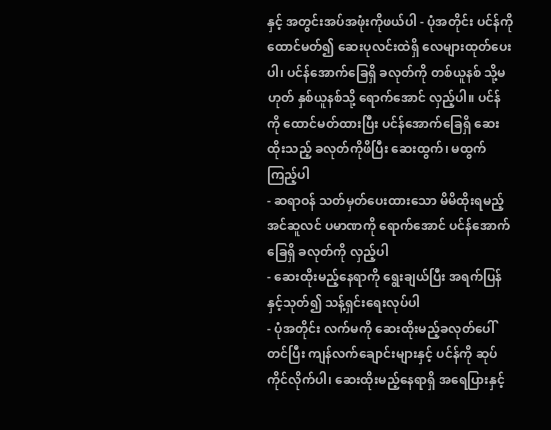နှင့် အတွင်းအပ်အဖုံးကိုဖယ်ပါ - ပုံအတိုင်း ပင်န်ကိုထောင်မတ်၍ ဆေးပုလင်းထဲရှိ လေများထုတ်ပေးပါ၊ ပင်န်အောက်ခြေရှိ ခလုတ်ကို တစ်ယူနစ် သို့မဟုတ် နှစ်ယူနစ်သို့ ရောက်အောင် လှည့်ပါ။ ပင်န်ကို ထောင်မတ်ထားပြီး ပင်န်အောက်ခြေရှိ ဆေးထိုးသည့် ခလုတ်ကိုဖိပြီး ဆေးထွက်၊ မထွက် ကြည့်ပါ
- ဆရာဝန် သတ်မှတ်ပေးထားသော မိမိထိုးရမည့် အင်ဆူလင် ပမာဏကို ရောက်အောင် ပင်န်အောက်ခြေရှိ ခလုတ်ကို လှည့်ပါ
- ဆေးထိုးမည့်နေရာကို ရွေးချယ်ပြီး အရက်ပြန်နှင့်သုတ်၍ သန့်ရှင်းရေးလုပ်ပါ
- ပုံအတိုင်း လက်မကို ဆေးထိုးမည့်ခလုတ်ပေါ်တင်ပြီး ကျန်လက်ချောင်းများနှင့် ပင်န်ကို ဆုပ်ကိုင်လိုက်ပါ၊ ဆေးထိုးမည့်နေရာရှိ အရေပြားနှင့်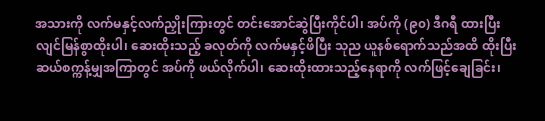အသားကို လက်မနှင့်လက်ညှိုးကြားတွင် တင်းအောင်ဆွဲပြီးကိုင်ပါ၊ အပ်ကို (၉၀) ဒီဂရီ ထားပြီး လျင်မြန်စွာထိုးပါ၊ ဆေးထိုးသည့် ခလုတ်ကို လက်မနှင့်ဖိပြီး သုည ယူနစ်ရောက်သည်အထိ ထိုးပြီး ဆယ်စက္ကန့်မျှအကြာတွင် အပ်ကို ဖယ်လိုက်ပါ၊ ဆေးထိုးထားသည့်နေရာကို လက်ဖြင့်ချေခြင်း၊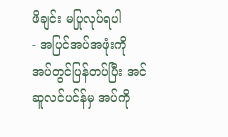ဖိချင်း မပြုလုပ်ရပါ
- အပြင်အပ်အဖုံးကို အပ်တွင်ပြန်တပ်ပြီး အင်ဆူလင်ပင်န်မှ အပ်ကို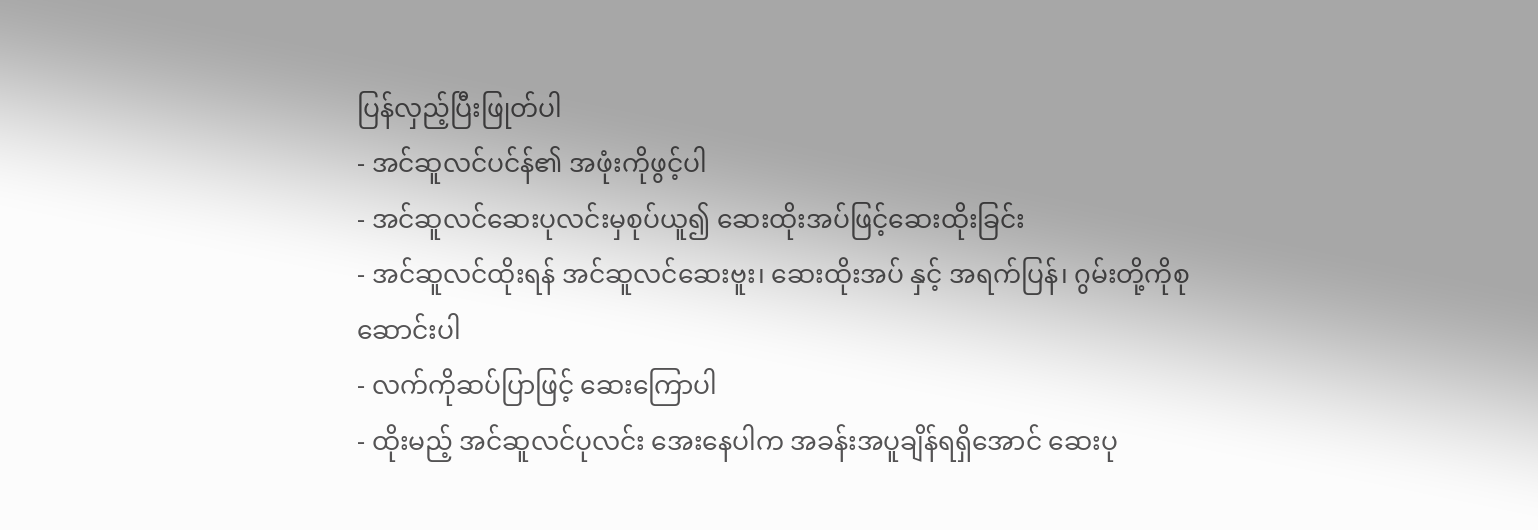ပြန်လှည့်ပြီးဖြုတ်ပါ
- အင်ဆူလင်ပင်န်၏ အဖုံးကိုဖွင့်ပါ
- အင်ဆူလင်ဆေးပုလင်းမှစုပ်ယူ၍ ဆေးထိုးအပ်ဖြင့်ဆေးထိုးခြင်း
- အင်ဆူလင်ထိုးရန် အင်ဆူလင်ဆေးဗူး၊ ဆေးထိုးအပ် နှင့် အရက်ပြန်၊ ဂွမ်းတို့ကိုစုဆောင်းပါ
- လက်ကိုဆပ်ပြာဖြင့် ဆေးကြောပါ
- ထိုးမည့် အင်ဆူလင်ပုလင်း အေးနေပါက အခန်းအပူချိန်ရရှိအောင် ဆေးပု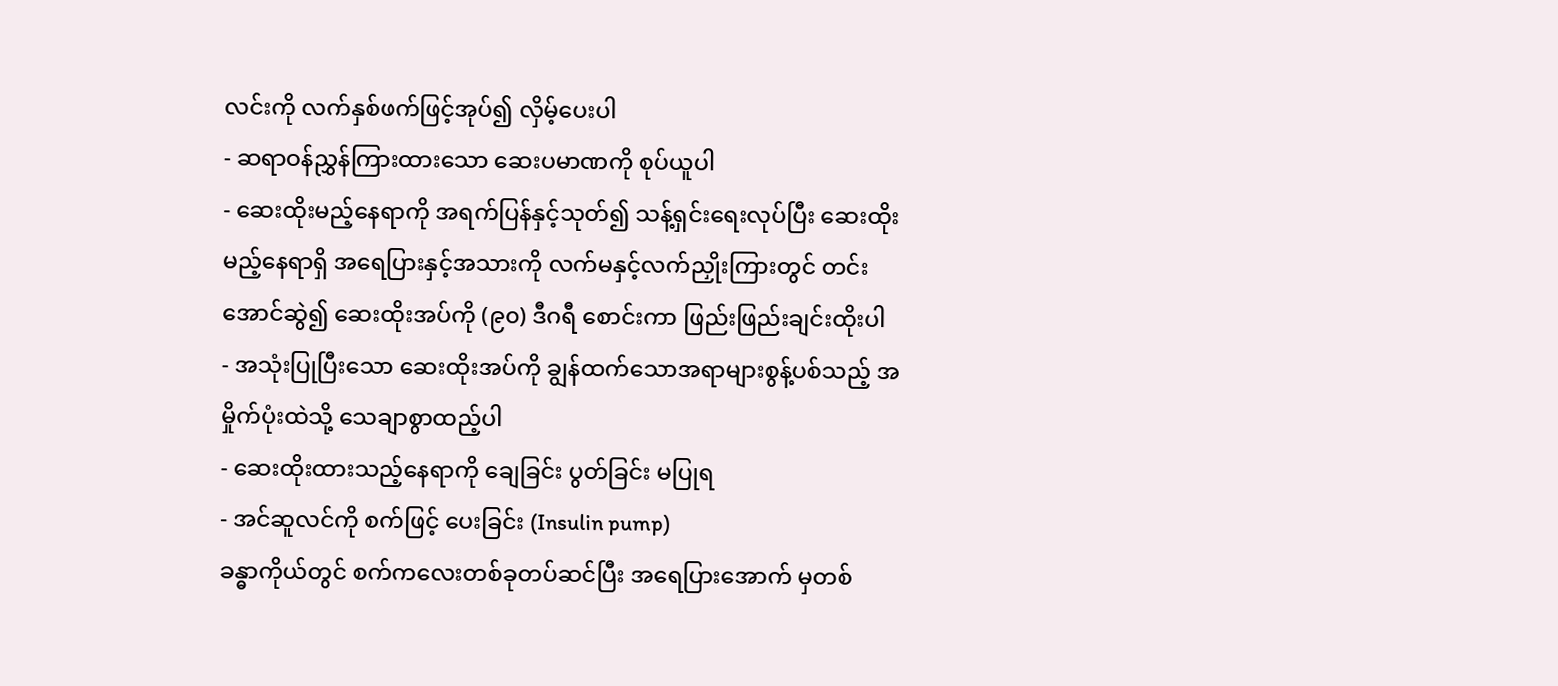လင်းကို လက်နှစ်ဖက်ဖြင့်အုပ်၍ လှိမ့်ပေးပါ
- ဆရာဝန်ညွှန်ကြားထားသော ဆေးပမာဏကို စုပ်ယူပါ
- ဆေးထိုးမည့်နေရာကို အရက်ပြန်နှင့်သုတ်၍ သန့်ရှင်းရေးလုပ်ပြီး ဆေးထိုးမည့်နေရာရှိ အရေပြားနှင့်အသားကို လက်မနှင့်လက်ညှိုးကြားတွင် တင်းအောင်ဆွဲ၍ ဆေးထိုးအပ်ကို (၉၀) ဒီဂရီ စောင်းကာ ဖြည်းဖြည်းချင်းထိုးပါ
- အသုံးပြုပြီးသော ဆေးထိုးအပ်ကို ချွန်ထက်သောအရာများစွန့်ပစ်သည့် အမှိုက်ပုံးထဲသို့ သေချာစွာထည့်ပါ
- ဆေးထိုးထားသည့်နေရာကို ချေခြင်း ပွတ်ခြင်း မပြုရ
- အင်ဆူလင်ကို စက်ဖြင့် ပေးခြင်း (Insulin pump)
ခန္ဓာကိုယ်တွင် စက်ကလေးတစ်ခုတပ်ဆင်ပြီး အရေပြားအောက် မှတစ်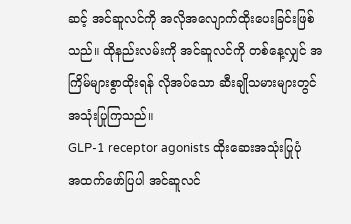ဆင့် အင်ဆူလင်ကို အလိုအလျောက်ထိုးပေးခြင်းဖြစ်သည်။ ထိုနည်းလမ်းကို အင်ဆူလင်ကို တစ်နေ့လျှင် အကြိမ်များစွာထိုးရန် လိုအပ်သော ဆီးချိုသမားများတွင် အသုံးပြုကြသည်။
GLP-1 receptor agonists ထိုးဆေးအသုံးပြုပုံ
အထက်ဖော်ပြပါ အင်ဆူလင်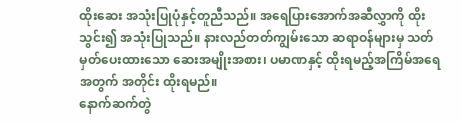ထိုးဆေး အသုံးပြုပုံနှင့်တူညီသည်။ အရေပြားအောက်အဆီလွှာကို ထိုးသွင်း၍ အသုံးပြုသည်။ နားလည်တတ်ကျွမ်းသော ဆရာဝန်များမှ သတ်မှတ်ပေးထားသော ဆေးအမျိုးအစား၊ ပမာဏနှင့် ထိုးရမည့်အကြိမ်အရေအတွက် အတိုင်း ထိုးရမည်။
နောက်ဆက်တွဲ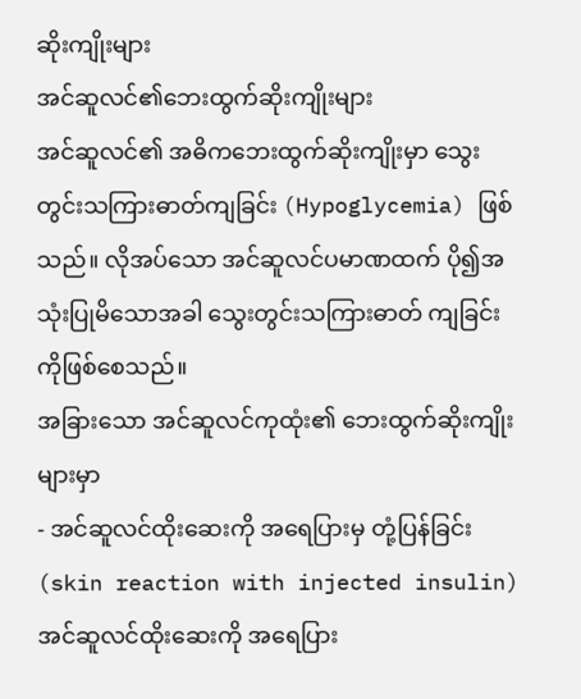ဆိုးကျိုးများ
အင်ဆူလင်၏ဘေးထွက်ဆိုးကျိုးများ
အင်ဆူလင်၏ အဓိကဘေးထွက်ဆိုးကျိုးမှာ သွေးတွင်းသကြားဓာတ်ကျခြင်း (Hypoglycemia) ဖြစ်သည်။ လိုအပ်သော အင်ဆူလင်ပမာဏထက် ပို၍အသုံးပြုမိသောအခါ သွေးတွင်းသကြားဓာတ် ကျခြင်းကိုဖြစ်စေသည်။
အခြားသော အင်ဆူလင်ကုထုံး၏ ဘေးထွက်ဆိုးကျိုးများမှာ
- အင်ဆူလင်ထိုးဆေးကို အရေပြားမှ တုံ့ပြန်ခြင်း (skin reaction with injected insulin)
အင်ဆူလင်ထိုးဆေးကို အရေပြား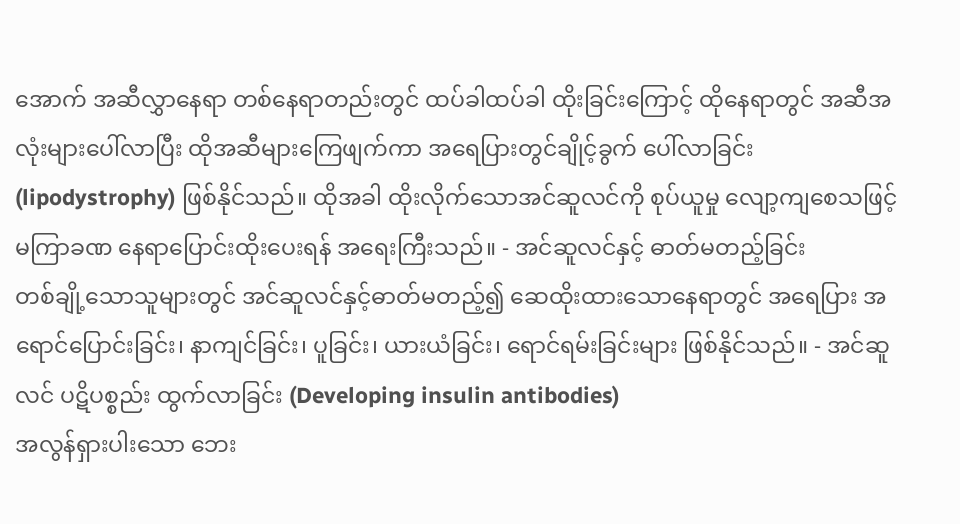အောက် အဆီလွှာနေရာ တစ်နေရာတည်းတွင် ထပ်ခါထပ်ခါ ထိုးခြင်းကြောင့် ထိုနေရာတွင် အဆီအလုံးများပေါ်လာပြီး ထိုအဆီများကြေဖျက်ကာ အရေပြားတွင်ချိုင့်ခွက် ပေါ်လာခြင်း (lipodystrophy) ဖြစ်နိုင်သည်။ ထိုအခါ ထိုးလိုက်သောအင်ဆူလင်ကို စုပ်ယူမှု လျော့ကျစေသဖြင့် မကြာခဏ နေရာပြောင်းထိုးပေးရန် အရေးကြီးသည်။ - အင်ဆူလင်နှင့် ဓာတ်မတည့်ခြင်း
တစ်ချို့သောသူများတွင် အင်ဆူလင်နှင့်ဓာတ်မတည့်၍ ဆေထိုးထားသောနေရာတွင် အရေပြား အရောင်ပြောင်းခြင်း၊ နာကျင်ခြင်း၊ ပူခြင်း၊ ယားယံခြင်း၊ ရောင်ရမ်းခြင်းများ ဖြစ်နိုင်သည်။ - အင်ဆူလင် ပဋိပစ္စည်း ထွက်လာခြင်း (Developing insulin antibodies)
အလွန်ရှားပါးသော ဘေး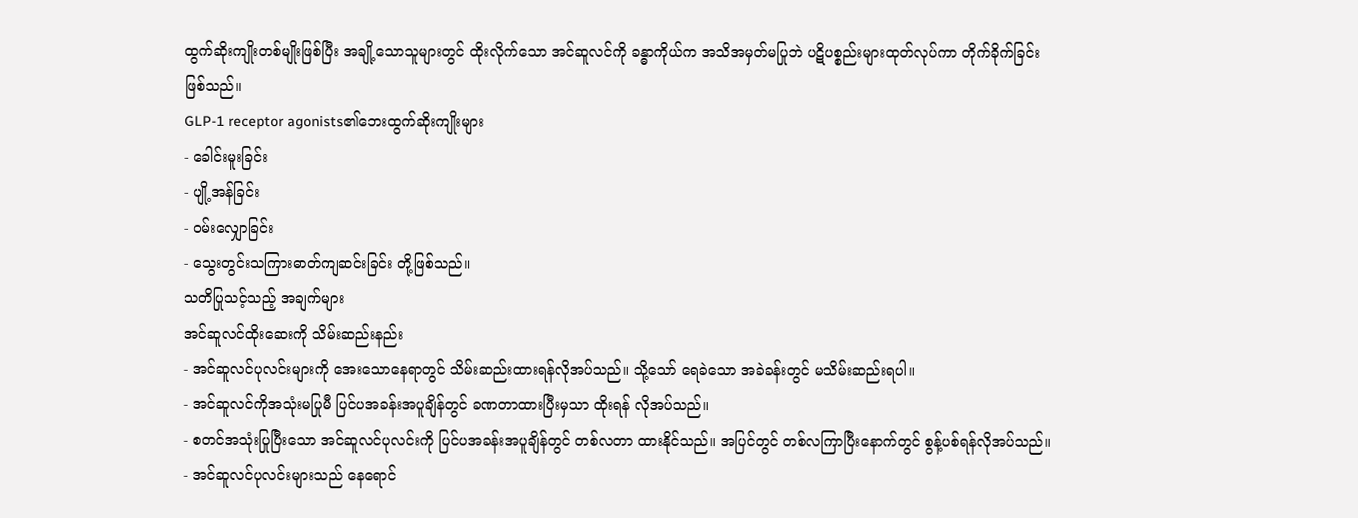ထွက်ဆိုးကျိုးတစ်မျိုးဖြစ်ပြီး အချို့သောသူများတွင် ထိုးလိုက်သော အင်ဆူလင်ကို ခန္ဓာကိုယ်က အသိအမှတ်မပြုဘဲ ပဋိပစ္စည်းများထုတ်လုပ်ကာ တိုက်ခိုက်ခြင်း ဖြစ်သည်။
GLP-1 receptor agonists၏ဘေးထွက်ဆိုးကျိုးများ
- ခေါင်းမူးခြင်း
- ပျို့အန်ခြင်း
- ဝမ်းလျှောခြင်း
- သွေးတွင်းသကြားဓာတ်ကျဆင်းခြင်း တို့ဖြစ်သည်။
သတိပြုသင့်သည့် အချက်များ
အင်ဆူလင်ထိုးဆေးကို သိမ်းဆည်းနည်း
- အင်ဆူလင်ပုလင်းများကို အေးသောနေရာတွင် သိမ်းဆည်းထားရန်လိုအပ်သည်။ သို့သော် ရေခဲသော အခဲခန်းတွင် မသိမ်းဆည်းရပါ။
- အင်ဆူလင်ကိုအသုံးမပြုမီ ပြင်ပအခန်းအပူချိန်တွင် ခဏတာထားပြီးမှသာ ထိုးရန် လိုအပ်သည်။
- စတင်အသုံးပြုပြီးသော အင်ဆူလင်ပုလင်းကို ပြင်ပအခန်းအပူချိန်တွင် တစ်လတာ ထားနိုင်သည်။ အပြင်တွင် တစ်လကြာပြီးနောက်တွင် စွန့်ပစ်ရန်လိုအပ်သည်။
- အင်ဆူလင်ပုလင်းများသည် နေရောင်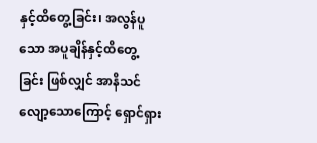နှင့်ထိတွေ့ခြင်း၊ အလွန်ပူသော အပူချိန်နှင့်ထိတွေ့ခြင်း ဖြစ်လျှင် အာနိသင်လျော့သောကြောင့် ရှောင်ရှား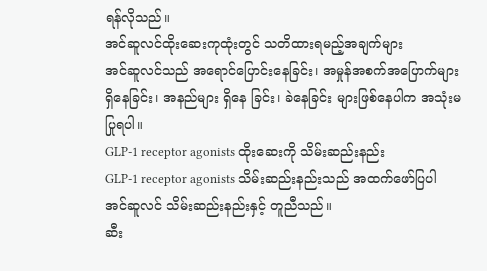ရန်လိုသည်။
အင်ဆူလင်ထိုးဆေးကုထုံးတွင် သတိထားရမည့်အချက်များ
အင်ဆူလင်သည် အရောင်ပြောင်းနေခြင်း၊ အမှုန်အစက်အပြောက်များရှိနေခြင်း၊ အနည်များ ရှိနေ ခြင်း၊ ခဲနေခြင်း များဖြစ်နေပါက အသုံးမပြုရပါ။
GLP-1 receptor agonists ထိုးဆေးကို သိမ်းဆည်းနည်း
GLP-1 receptor agonists သိမ်းဆည်းနည်းသည် အထက်ဖော်ပြပါ အင်ဆူလင် သိမ်းဆည်းနည်းနှင့် တူညီသည်။
ဆီး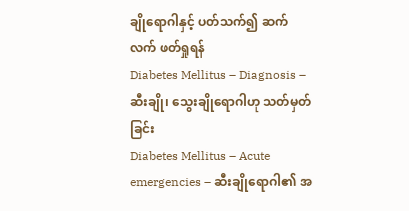ချိုရောဂါနှင့် ပတ်သက်၍ ဆက်လက် ဖတ်ရှုရန်
Diabetes Mellitus – Diagnosis – ဆီးချို၊ သွေးချိုရောဂါဟု သတ်မှတ်ခြင်း
Diabetes Mellitus – Acute emergencies – ဆီးချိုရောဂါ၏ အ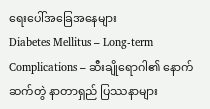ရေးပေါ်အခြေအနေများ
Diabetes Mellitus – Long-term Complications – ဆီးချိုရောဂါ၏ နောက်ဆက်တွဲ နာတာရှည် ပြဿနာများ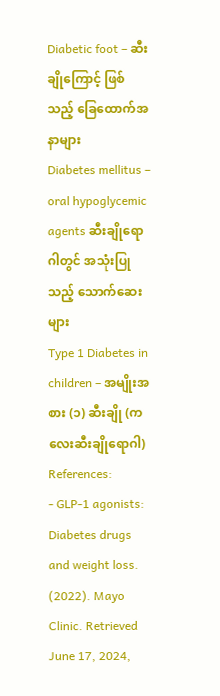Diabetic foot – ဆီးချိုကြောင့် ဖြစ်သည့် ခြေထောက်အနာများ
Diabetes mellitus – oral hypoglycemic agents ဆီးချိုရောဂါတွင် အသုံးပြုသည့် သောက်ဆေးများ
Type 1 Diabetes in children – အမျိုးအစား (၁) ဆီးချို (ကလေးဆီးချိုရောဂါ)
References:
- GLP-1 agonists: Diabetes drugs and weight loss. (2022). Mayo Clinic. Retrieved June 17, 2024,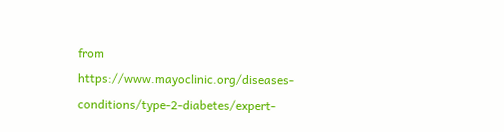from https://www.mayoclinic.org/diseases-conditions/type-2-diabetes/expert-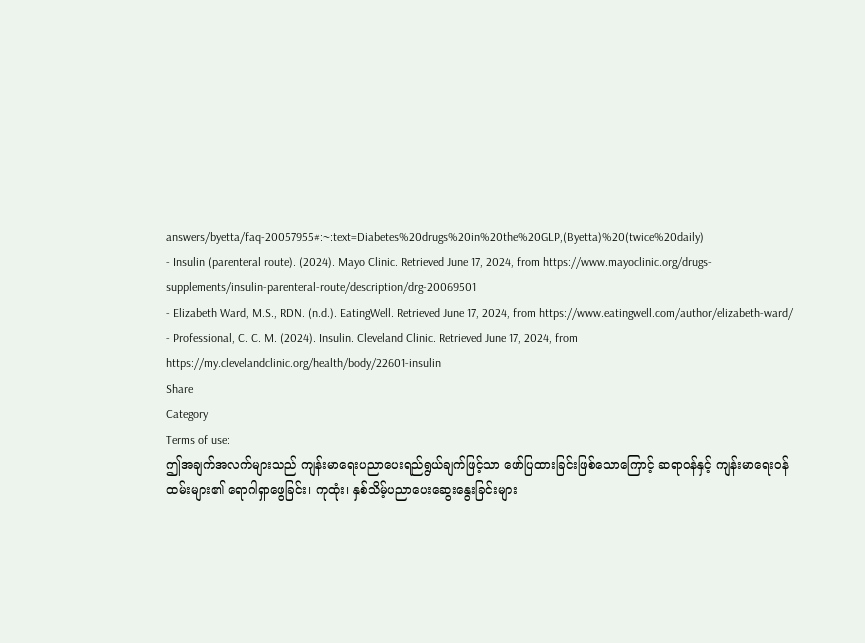answers/byetta/faq-20057955#:~:text=Diabetes%20drugs%20in%20the%20GLP,(Byetta)%20(twice%20daily)
- Insulin (parenteral route). (2024). Mayo Clinic. Retrieved June 17, 2024, from https://www.mayoclinic.org/drugs-supplements/insulin-parenteral-route/description/drg-20069501
- Elizabeth Ward, M.S., RDN. (n.d.). EatingWell. Retrieved June 17, 2024, from https://www.eatingwell.com/author/elizabeth-ward/
- Professional, C. C. M. (2024). Insulin. Cleveland Clinic. Retrieved June 17, 2024, from https://my.clevelandclinic.org/health/body/22601-insulin
Share
Category
Terms of use:
ဤအချက်အလက်များသည် ကျန်းမာရေးပညာပေးရည်ရွယ်ချက်ဖြင့်သာ ဖော်ပြထားခြင်းဖြစ်သောကြောင့် ဆရာဝန်နှင့် ကျန်းမာရေးဝန်ထမ်းများ၏ ရောဂါရှာဖွေခြင်း၊ ကုထုံး၊ နှစ်သိမ့်ပညာပေးဆွေးနွေးခြင်းများ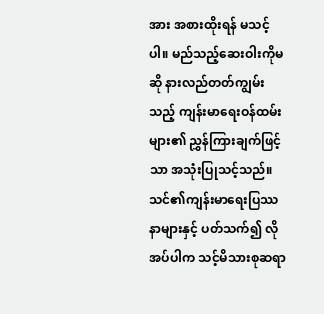အား အစားထိုးရန် မသင့်ပါ။ မည်သည့်ဆေးဝါးကိုမဆို နားလည်တတ်ကျွမ်းသည့် ကျန်းမာရေးဝန်ထမ်းများ၏ ညွှန်ကြားချက်ဖြင့်သာ အသုံးပြုသင့်သည်။
သင်၏ကျန်းမာရေးပြဿနာများနှင့် ပတ်သက်၍ လိုအပ်ပါက သင့်မိသားစုဆရာ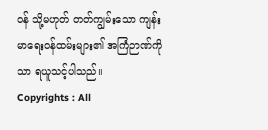ဝန် သို့မဟုတ် တတ်ကျွမ်းသော ကျန်းမာရေးဝန်ထမ်းများ၏ အကြံဉာဏ်ကိုသာ ရယူသင့်ပါသည်။
Copyrights : All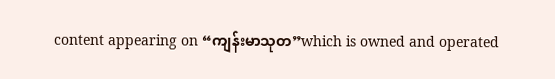content appearing on “ကျန်းမာသုတ”which is owned and operated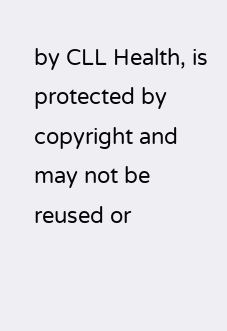by CLL Health, is protected by copyright and may not be reused or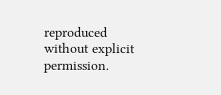reproduced without explicit permission.